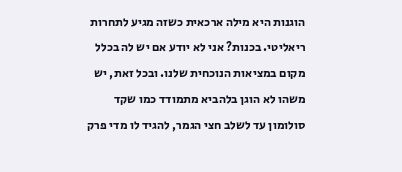הוגנות היא מילה ארכאית כשזה מגיע לתחרות ריאליטי. בכנות? אני לא יודע אם יש לה בכלל מקום במציאות הנוכחית שלנו. ובכל זאת, יש משהו לא הוגן בלהביא מתמודד כמו שקד סולומון עד לשלב חצי הגמר, להגיד לו מדי פרק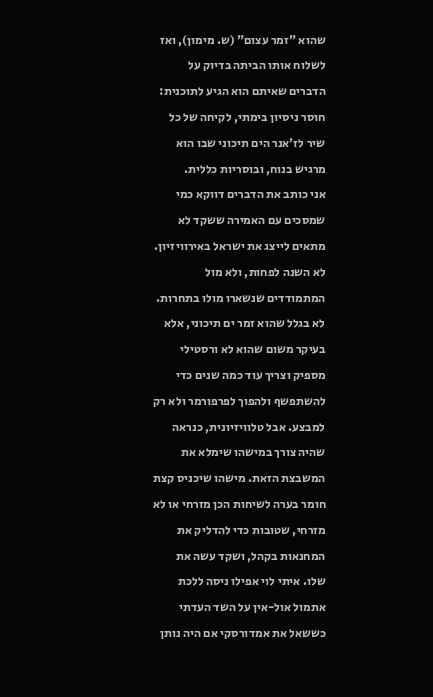שהוא "זמר עצום" (ש. מימון), ואז לשלוח אותו הביתה בדיוק על הדברים שאיתם הוא הגיע לתוכנית: חוסר ניסיון בימתי, לקיחה של כל שיר לז'אנר הים תיכוני שבו הוא מרגיש בנוח, ובוסריות כללית.
אני כותב את הדברים דווקא כמי שמסכים עם האמירה ששקד לא מתאים לייצג את ישראל באירוויזיון. לא השנה לפחות, ולא מול המתמודדים שנשארו מולו בתחרות. לא בגלל שהוא זמר ים תיכוני, אלא בעיקר משום שהוא לא ורסטילי מספיק וצריך עוד כמה שנים כדי להשתפשף ולהפוך לפרפורמר ולא רק למבצע. אבל טלוויזיונית, כנראה שהיה צורך במישהו שימלא את המשבצת הזאת. מישהו שיכניס קצת חומר בערה לשיחות הכן מזרחי או לא מזרחי, שטובות כדי להדליק את המחנאות בקהל, ושקד עשה את שלו. איתי לוי אפילו ניסה ללכת אתמול אול-אין על השד העדתי כששאל את אמדורסקי אם היה נותן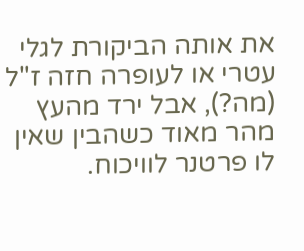את אותה הביקורת לגלי עטרי או לעופרה חזה ז"ל (מה?), אבל ירד מהעץ מהר מאוד כשהבין שאין לו פרטנר לוויכוח.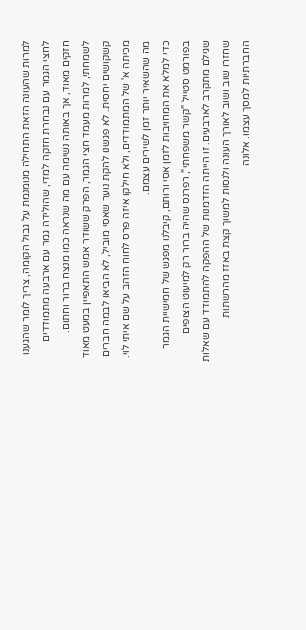למרות שהעונה הזאת התחילה מנומנמת על גבול הקומה, צריך לומר שהגענו לחצי הגמר עם נבחרת חזקה למדי, שהולידה גמר עם ארבעה מתמודדים חזקים מאוד, אך באותה נשימה עם מה שנראה כמו מנצח ברור וחתום. לשמחתי, למרות מעמד חצי הגמר, הפרק ששודר אמש התאפיין במעט מאוד קשקושים יחסית. לא פגשנו להקת נוער שאסי מוביל, לא הביאו לבמה חברים מכיתה א' של המתמודדים, ולא חילקו איזה פרס לחוח הזהב על שם איתי לוי. מה שהשאיר יותר זמן לשירים עצמם.
כדי למלא את המחויבות לזמן אסי ורותם, קיבלנו מפגש של חמישיית הגמר בפורמט סטייל "קשר משפחתי", רפרנס שהיה ברור רק למיעוט הצופים שגילם מתקרב לארבעים. זו הייתה הזדמנות של ההפקה להתמודד עם שאלות שחזרו שוב ושוב לאורך העונה ולנסות למשוך קצת באזז מהרשתות החברתיות למסך עצמו. אלונה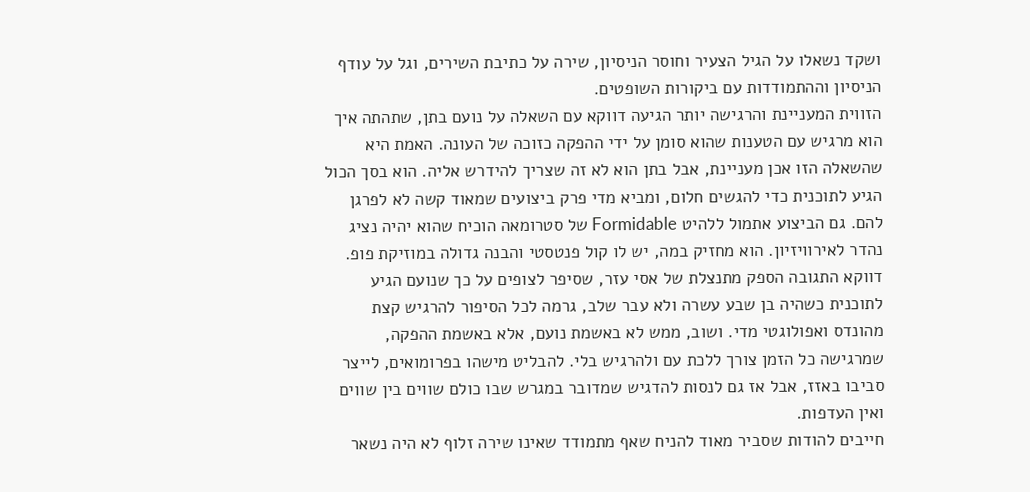ושקד נשאלו על הגיל הצעיר וחוסר הניסיון, שירה על כתיבת השירים, וגל על עודף הניסיון וההתמודדות עם ביקורות השופטים.
הזווית המעניינת והרגישה יותר הגיעה דווקא עם השאלה על נועם בתן, שתהתה איך הוא מרגיש עם הטענות שהוא סומן על ידי ההפקה כזוכה של העונה. האמת היא שהשאלה הזו אכן מעניינת, אבל בתן הוא לא זה שצריך להידרש אליה. הוא בסך הכול הגיע לתוכנית כדי להגשים חלום, ומביא מדי פרק ביצועים שמאוד קשה לא לפרגן להם. גם הביצוע אתמול ללהיט Formidable של סטרומאה הוכיח שהוא יהיה נציג נהדר לאירוויזיון. הוא מחזיק במה, יש לו קול פנטסטי והבנה גדולה במוזיקת פופ.
דווקא התגובה הספק מתנצלת של אסי עזר, שסיפר לצופים על כך שנועם הגיע לתוכנית כשהיה בן שבע עשרה ולא עבר שלב, גרמה לכל הסיפור להרגיש קצת מהונדס ואפולוגטי מדי. ושוב, ממש לא באשמת נועם, אלא באשמת ההפקה, שמרגישה כל הזמן צורך ללכת עם ולהרגיש בלי. להבליט מישהו בפרומואים, לייצר סביבו באזז, אבל אז גם לנסות להדגיש שמדובר במגרש שבו כולם שווים בין שווים ואין העדפות.
חייבים להודות שסביר מאוד להניח שאף מתמודד שאינו שירה זלוף לא היה נשאר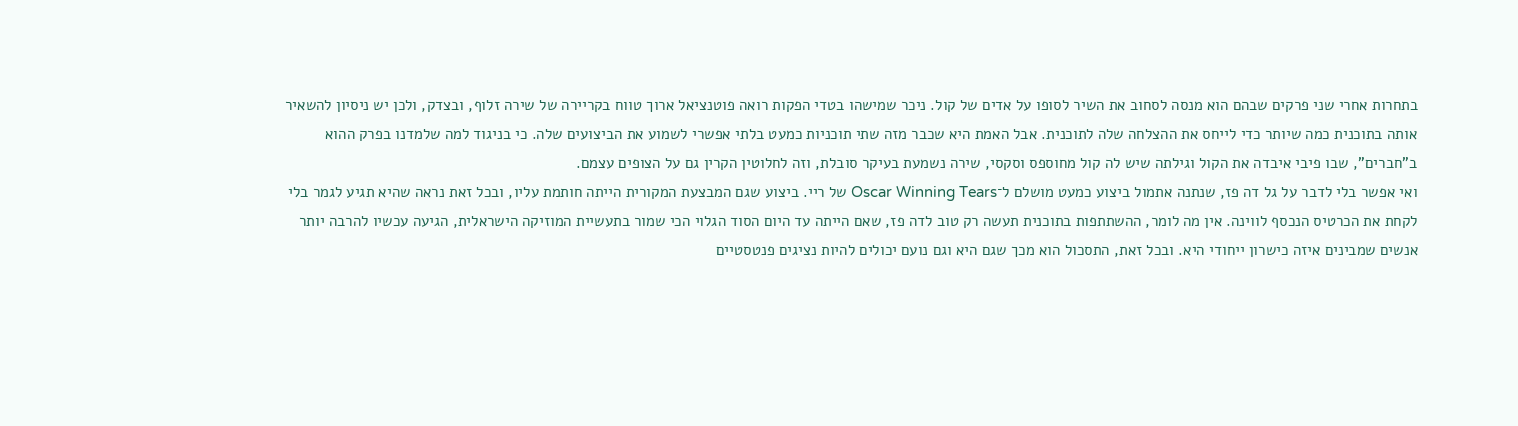בתחרות אחרי שני פרקים שבהם הוא מנסה לסחוב את השיר לסופו על אדים של קול. ניכר שמישהו בטדי הפקות רואה פוטנציאל ארוך טווח בקריירה של שירה זלוף, ובצדק, ולכן יש ניסיון להשאיר אותה בתוכנית כמה שיותר כדי לייחס את ההצלחה שלה לתוכנית. אבל האמת היא שכבר מזה שתי תוכניות כמעט בלתי אפשרי לשמוע את הביצועים שלה. כי בניגוד למה שלמדנו בפרק ההוא ב"חברים", שבו פיבי איבדה את הקול וגילתה שיש לה קול מחוספס וסקסי, שירה נשמעת בעיקר סובלת, וזה לחלוטין הקרין גם על הצופים עצמם.
ואי אפשר בלי לדבר על גל דה פז, שנתנה אתמול ביצוע כמעט מושלם ל־Oscar Winning Tears של ריי. ביצוע שגם המבצעת המקורית הייתה חותמת עליו, ובכל זאת נראה שהיא תגיע לגמר בלי לקחת את הכרטיס הנכסף לווינה. אין מה לומר, ההשתתפות בתוכנית תעשה רק טוב לדה פז, שאם הייתה עד היום הסוד הגלוי הכי שמור בתעשיית המוזיקה הישראלית, הגיעה עכשיו להרבה יותר אנשים שמבינים איזה כישרון ייחודי היא. ובכל זאת, התסכול הוא מכך שגם היא וגם נועם יכולים להיות נציגים פנטסטיים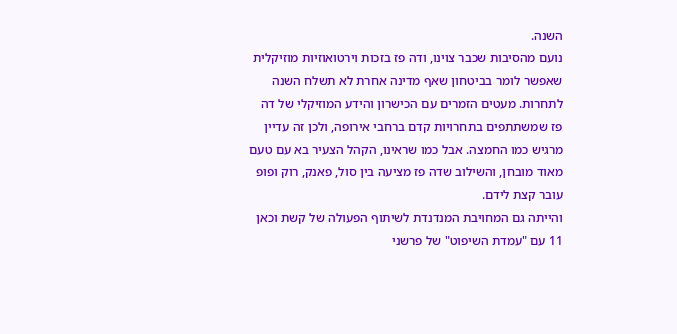השנה.
נועם מהסיבות שכבר צוינו, ודה פז בזכות וירטואוזיות מוזיקלית שאפשר לומר בביטחון שאף מדינה אחרת לא תשלח השנה לתחרות. מעטים הזמרים עם הכישרון והידע המוזיקלי של דה פז שמשתתפים בתחרויות קדם ברחבי אירופה, ולכן זה עדיין מרגיש כמו החמצה. אבל כמו שראינו, הקהל הצעיר בא עם טעם מאוד מובחן, והשילוב שדה פז מציעה בין סול, פאנק, רוק ופופ עובר קצת לידם.
והייתה גם המחויבת המנדנדת לשיתוף הפעולה של קשת וכאן 11 עם "עמדת השיפוט" של פרשני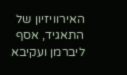האירוויזיון של התאגיד, אסף ליברמן ועקיבא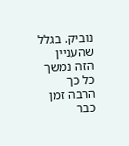נוביק. בגלל שהעניין הזה נמשך כל כך הרבה זמן כבר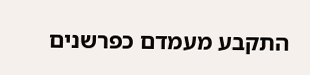התקבע מעמדם כפרשנים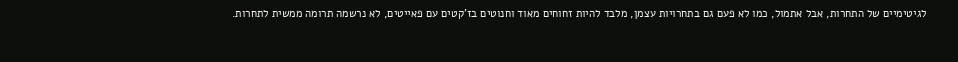לגיטימיים של התחרות, אבל אתמול, כמו לא פעם גם בתחרויות עצמן, מלבד להיות זחוחים מאוד וחנוטים בז'קטים עם פאייטים, לא נרשמה תרומה ממשית לתחרות.